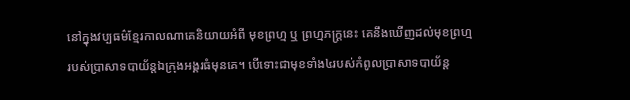នៅក្នុងវប្បធម៌ខ្មែរកាលណាគេនិយាយអំពី មុខព្រហ្ម ឬ ព្រហ្មភក្ត្រនេះ គេនឹងឃើញដល់មុខព្រហ្មរបស់ប្រាសាទបាយ័ន្តឯក្រុងអង្គរធំមុនគេ។ បើទោះជាមុខទាំង៤របស់កំពូលប្រាសាទបាយ័ន្ត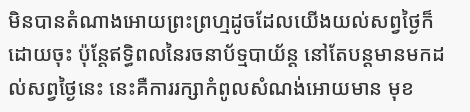មិនបានតំណាងអោយព្រះព្រហ្មដូចដែលយើងយល់សព្វថ្ងៃក៏ដោយចុះ ប៉ុន្តែឥទ្ធិពលនៃរចនាប័ទ្មបាយ័ន្ត នៅតែបន្តមានមកដល់សព្វថ្ងៃនេះ នេះគឺការរក្សាកំពូលសំណង់អោយមាន មុខ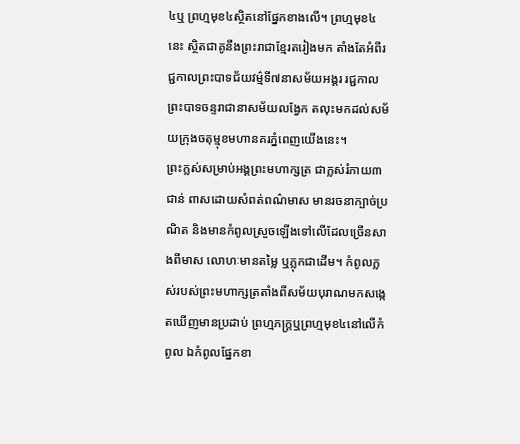៤ឬ ព្រហ្មមុខ៤ស្ថិតនៅផ្នែកខាងលើ។ ព្រហ្មមុខ៤នេះ ស្ថិតជាគូនឹងព្រះរាជាខ្មែរតរៀងមក តាំងតែអំពីរជ្ជកាលព្រះបាទជ័យវម៌្មទី៧នាសម័យអង្គរ រជ្ជកាលព្រះបាទចន្ទរាជានាសម័យលង្វែក តលុះមកដល់សម័យក្រុងចតុម្មុខមហានគរភ្នំពេញយើងនេះ។
ព្រះក្លស់សម្រាប់អង្គព្រះមហាក្សត្រ ជាក្លស់រំភាយ៣ជាន់ ពាសដោយសំពត់ពណ៌មាស មានរចនាក្បាច់ប្រណិត និងមានកំពូលស្រួចឡើងទៅលើដែលច្រើនសាងពីមាស លោហៈមានតម្លៃ ឬភ្លុកជាដើម។ កំពូលក្លស់របស់ព្រះមហាក្សត្រតាំងពីសម័យបុរាណមកសង្កេតឃើញមានប្រដាប់ ព្រហ្មភក្ដ្រឬព្រហ្មមុខ៤នៅលើកំពូល ឯកំពូលផ្នែកខា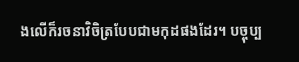ងលើក៏រចនាវិចិត្របែបជាមកុដផងដែរ។ បច្ចុប្ប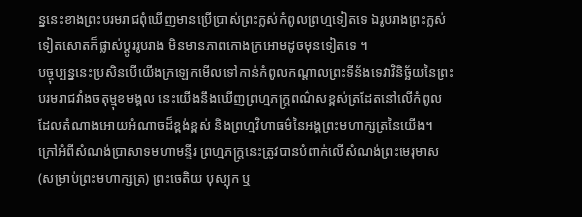ន្ននេះខាងព្រះបរមរាជពុំឃើញមានប្រើប្រាស់ព្រះក្លស់កំពូលព្រហ្មទៀតទេ ឯរូបរាងព្រះក្លស់ទៀតសោតក៏ផ្លាស់ប្តូររូបរាង មិនមានភាពកោងក្រអោមដូចមុនទៀតទេ ។
បច្ចុប្បន្ននេះប្រសិនបើយើងក្រឡេកមើលទៅកាន់កំពូលកណ្ដាលព្រះទីន័ងទេវាវិនិច្ឆ័យនៃព្រះបរមរាជវាំងចតុម្មុខមង្គល នេះយើងនឹងឃើញព្រហ្មភក្ត្រពណ៌សខ្ពស់ត្រដែតនៅលើកំពូល ដែលតំណាងអោយអំណាចដ៏ខ្ពង់ខ្ពស់ និងព្រហ្មវិហាធម៌នៃអង្គព្រះមហាក្សត្រនៃយើង។ ក្រៅអំពីសំណង់ប្រាសាទមហាមន្ទីរ ព្រហ្មភក្ត្រនេះត្រូវបានបំពាក់លើសំណង់ព្រះមេរុមាស(សម្រាប់ព្រះមហាក្សត្រ) ព្រះចេតិយ បុស្បុក ឬ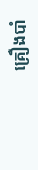គ្រឿងបាំ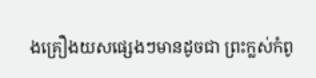ងគ្រឿងយសផ្សេងៗមានដូចជា ព្រះក្លស់កំពូ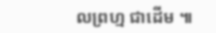លព្រហ្ម ជាដើម ៕